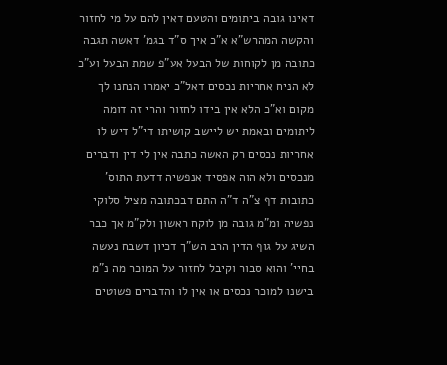דאינו גובה ביתומים והטעם דאין להם על מי לחזור והקשה המהרש"א א"כ איך ס"ד בגמ' דאשה תגבה כתובה מן לקוחות של הבעל אע"פ שמת הבעל וע"כ לא הניח אחריות נכסים דאל"כ יאמרו הנחנו לך מקום וא"כ הלא אין בידו לחזור והרי זה דומה ליתומים ובאמת יש ליישב קושיתו די"ל דיש לו אחריות נכסים רק האשה כתבה אין לי דין ודברים מנכסים ולא הוה אפסיד אנפשיה דדעת התוס' כתובות דף צ"ה ד"ה התם דבכתובה מציל סלוקי נפשיה ומ"מ גובה מן לוקח ראשון ולק"מ אך כבר השיג על גוף הדין הרב הש"ך דכיון דשבח נעשה בחיי' והוא סבור וקיבל לחזור על המוכר מה נ"מ בישנו למוכר נכסים או אין לו והדברים פשוטים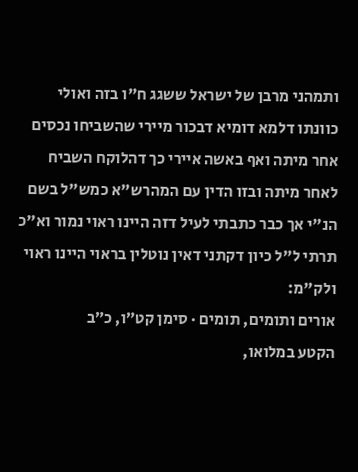ותמהני מרבן של ישראל ששגג ח"ו בזה ואולי כוונתו דלמא דומיא דבכור מיירי שהשביחו נכסים אחר מיתה ואף באשה איירי כך דהלוקח השביח לאחר מיתה ובזו הדין עם המהרש"א כמש"ל בשם הנ"י אך כבר כתבתי לעיל דזה היינו ראוי נמור וא"כ תרתי ל"ל כיון דקתני דאין נוטלין בראוי היינו ראוי ולק"מ:
אורים ותומים, תומים · סימן קט״ו, כ״ב
הקטע במלואו,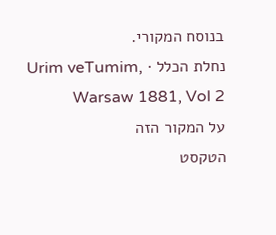בנוסח המקורי.
נחלת הכלל · Urim veTumim, Warsaw 1881, Vol 2
על המקור הזה
הטקסט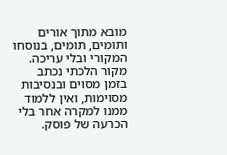מובא מתוך אורים ותומים, תומים, בנוסחו המקורי ובלי עריכה. מקור הלכתי נכתב בזמן מסוים ובנסיבות מסוימות, ואין ללמוד ממנו למקרה אחר בלי הכרעה של פוסק.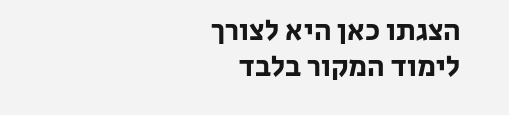הצגתו כאן היא לצורך לימוד המקור בלבד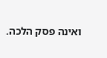ואינה פסק הלכה.